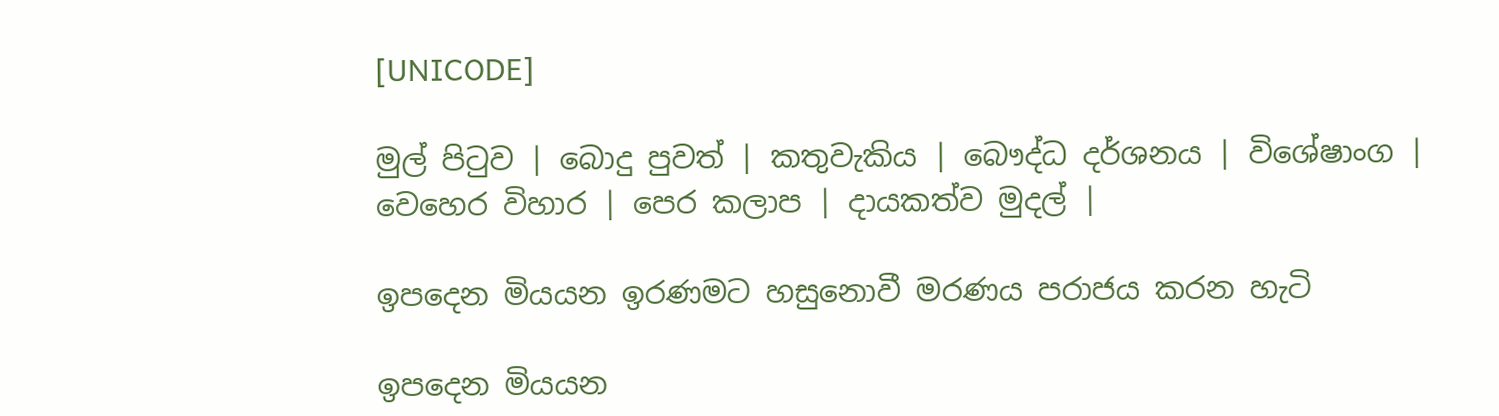[UNICODE]

මුල් පිටුව | බොදු පුවත් | කතුවැකිය | බෞද්ධ දර්ශනය | විශේෂාංග | වෙහෙර විහාර | පෙර කලාප | දායකත්ව මුදල් |

ඉපදෙන මියයන ඉරණමට හසුනොවී මරණය පරාජය කරන හැටි

ඉපදෙන මියයන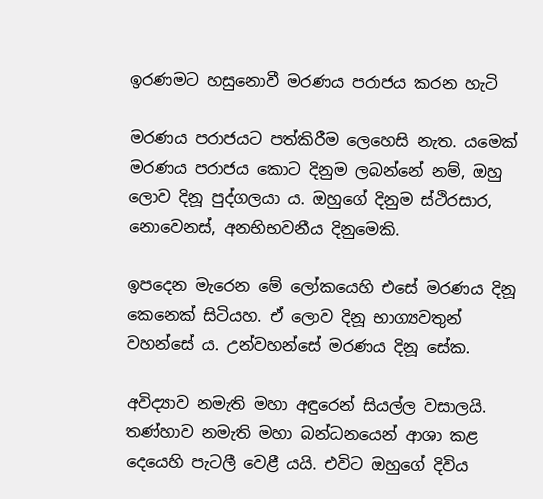ඉරණමට හසුනොවී මරණය පරාජය කරන හැටි

මරණය පරාජයට පත්කිරීම ලෙහෙසි නැත. යමෙක් මරණය පරාජය කොට දිනුම ලබන්නේ නම්, ඔහු ලොව දිනූ පුද්ගලයා ය. ඔහුගේ දිනුම ස්ථිරසාර, නොවෙනස්, අනභිභවනීය දිනුමෙකි.

ඉපදෙන මැරෙන මේ ලෝකයෙහි එසේ මරණය දිනූ කෙනෙක් සිටියහ. ඒ ලොව දිනූ භාග්‍යවතුන් වහන්සේ ය. උන්වහන්සේ මරණය දිනූ සේක.

අවිද්‍යාව නමැති මහා අඳුරෙන් සියල්ල වසාලයි. තණ්හාව නමැති මහා බන්ධනයෙන් ආශා කළ දෙයෙහි පැටලී වෙළී යයි. එවිට ඔහුගේ දිවිය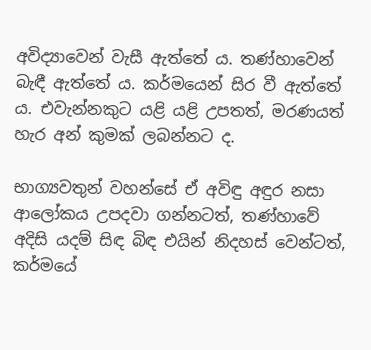අවිද්‍යාවෙන් වැසී ඇත්තේ ය. තණ්හාවෙන් බැඳී ඇත්තේ ය. කර්මයෙන් සිර වී ඇත්තේ ය. එවැන්නකුට යළි යළි උපතත්, මරණයත් හැර අන් කුමක් ලබන්නට ද.

භාග්‍යවතුන් වහන්සේ ඒ අවිඳු අඳුර නසා ආලෝකය උපදවා ගන්නටත්, තණ්හාවේ අදිසි යදම් සිඳ බිඳ එයින් නිදහස් වෙන්ටත්, කර්මයේ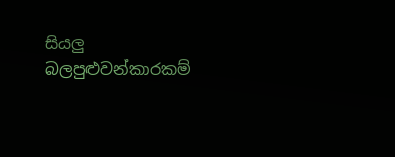සියලු බලපුළුවන්කාරකම්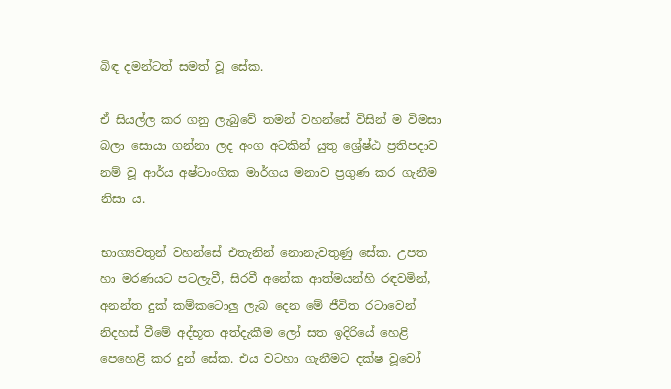බිඳ දමන්ටත් සමත් වූ සේක.

ඒ සියල්ල කර ගනු ලැබුවේ තමන් වහන්සේ විසින් ම විමසා බලා සොයා ගන්නා ලද අංග අටකින් යුතු ශ්‍රේෂ්ඨ ප්‍රතිපදාව නම් වූ ආර්ය අෂ්ටාංගික මාර්ගය මනාව ප්‍රගුණ කර ගැනීම නිසා ය.

භාග්‍යවතුන් වහන්සේ එතැනින් නොනැවතුණු සේක. උපත හා මරණයට පටලැවී, සිරවී අනේක ආත්මයන්හි රඳවමින්, අනන්ත දුක් කම්කටොලු ලැබ දෙන මේ ජීවිත රටාවෙන් නිදහස් වීමේ අද්භූත අත්දැකීම ලෝ සත ඉදිරියේ හෙළි පෙහෙළි කර දුන් සේක. එය වටහා ගැනීමට දක්ෂ වූවෝ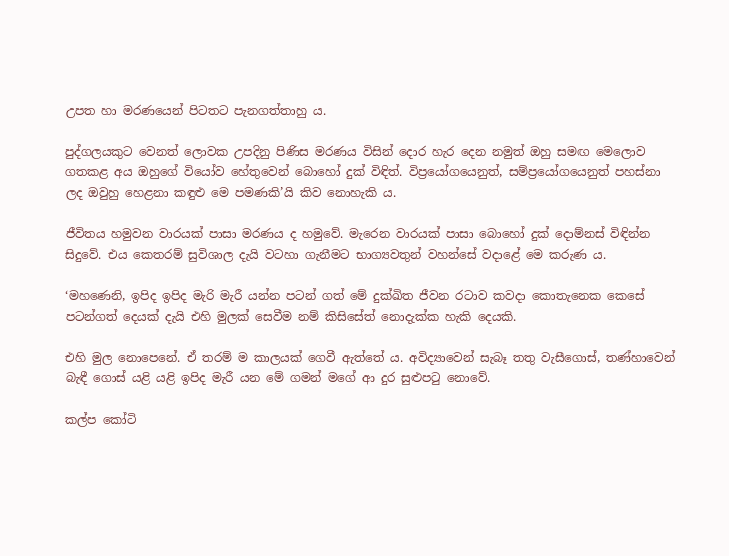උපත හා මරණයෙන් පිටතට පැනගත්තාහු ය.

පුද්ගලයකුට වෙනත් ලොවක උපදිනු පිණිස මරණය විසින් දොර හැර දෙන නමුත් ඔහු සමඟ මෙලොව ගතකළ අය ඔහුගේ වියෝව හේතුවෙන් බොහෝ දුක් විඳිත්. විප්‍රයෝගයෙනුත්, සම්ප්‍රයෝගයෙනුත් පහස්නා ලද ඔවුහු හෙළනා කඳුළු මෙ පමණකි’යි කිව නොහැකි ය.

ජීවිතය හමුවන වාරයක් පාසා මරණය ද හමුවේ. මැරෙන වාරයක් පාසා බොහෝ දුක් දොම්නස් විඳින්න සිදුවේ. එය කෙතරම් සුවිශාල දැයි වටහා ගැනීමට භාග්‍යවතුන් වහන්සේ වදාළේ මෙ කරුණ ය.

‘මහණෙනි, ඉපිද ඉපිද මැරි මැරී යන්න පටන් ගත් මේ දුක්ඛිත ජීවන රටාව කවදා කොතැනෙක කෙසේ පටන්ගත් දෙයක් දැයි එහි මුලක් සෙවීම නම් කිසිසේත් නොදැක්ක හැකි දෙයකි.

එහි මුල නොපෙනේ. ඒ තරම් ම කාලයක් ගෙවී ඇත්තේ ය. අවිද්‍යාවෙන් සැබෑ තතු වැසීගොස්, තණ්හාවෙන් බැඳී ගොස් යළි යළි ඉපිද මැරී යන මේ ගමන් මගේ ආ දුර සුළුපටු නොවේ.

කල්ප කෝටි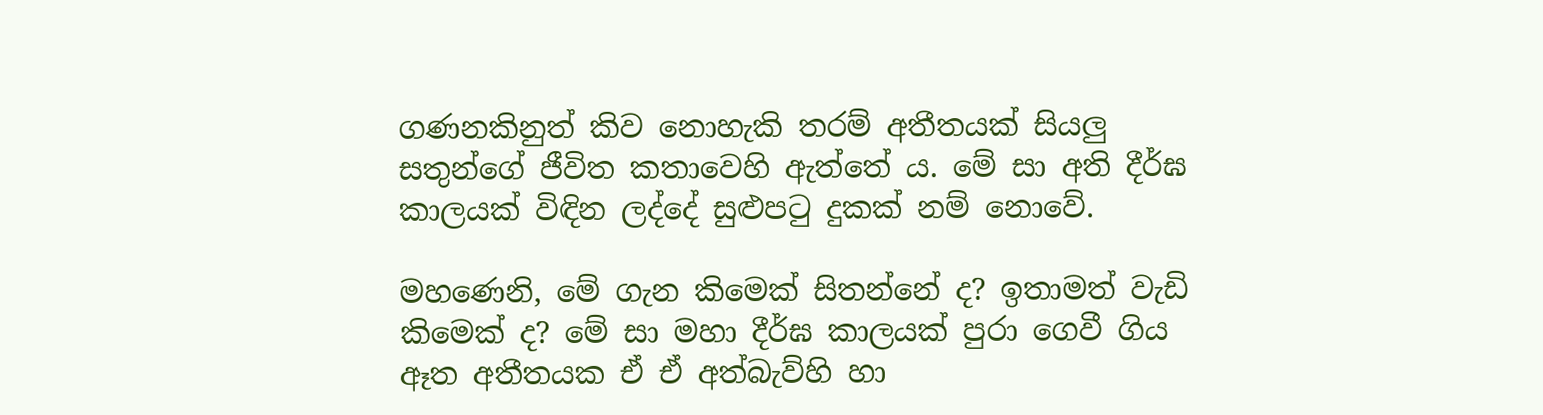ගණනකිනුත් කිව නොහැකි තරම් අතීතයක් සියලු සතුන්ගේ ජීවිත කතාවෙහි ඇත්තේ ය. මේ සා අති දීර්ඝ කාලයක් විඳින ලද්දේ සුළුපටු දුකක් නම් නොවේ.

මහණෙනි, මේ ගැන කිමෙක් සිතන්නේ ද? ඉතාමත් වැඩි කිමෙක් ද? මේ සා මහා දීර්ඝ කාලයක් පුරා ගෙවී ගිය ඈත අතීතයක ඒ ඒ අත්බැව්හි හා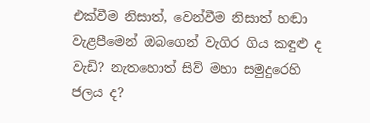එක්වීම නිසාත්, වෙන්වීම නිසාත් හඬා වැළපීමෙන් ඔබගෙන් වැගිර ගිය කඳුළු ද වැඩි? නැතහොත් සිව් මහා සමුදුරෙහි ජලය ද?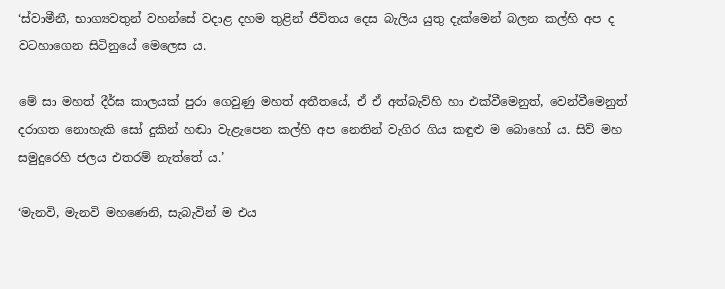‘ස්වාමීනී, භාග්‍යවතුන් වහන්සේ වදාළ දහම තුළින් ජීවිතය දෙස බැලිය යුතු දැක්මෙන් බලන කල්හි අප ද වටහාගෙන සිටිනුයේ මෙලෙස ය.

මේ සා මහත් දීර්ඝ කාලයක් පුරා ගෙවුණු මහත් අතීතයේ, ඒ ඒ අත්බැව්හි හා එක්වීමෙනුත්, වෙන්වීමෙනුත් දරාගත නොහැකි සෝ දුකින් හඬා වැළැපෙන කල්හි අප නෙතින් වැගිර ගිය කඳුළු ම බොහෝ ය. සිව් මහ සමුදුරෙහි ජලය එතරම් නැත්තේ ය.’

‘මැනවි, මැනවි මහණෙනි, සැබැවින් ම එය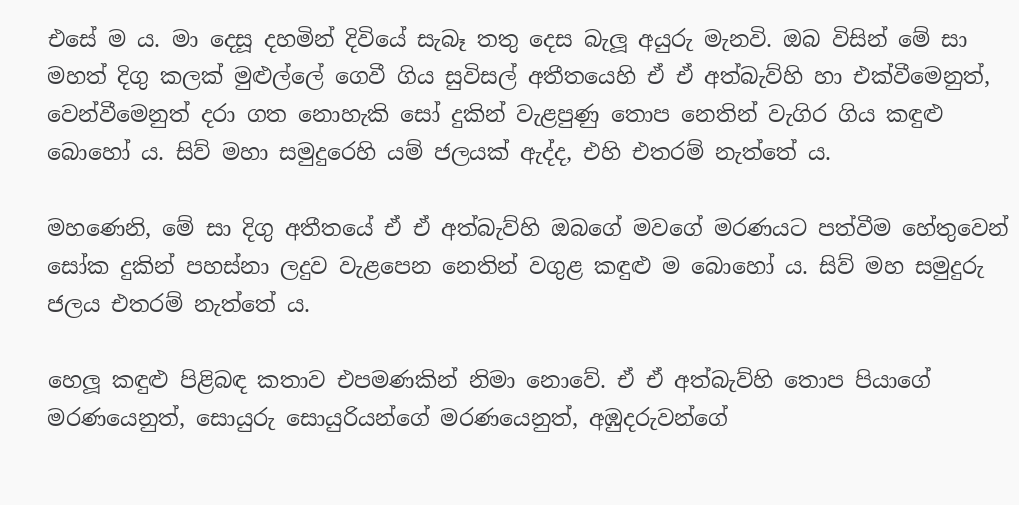එසේ ම ය. මා දෙසූ දහමින් දිවියේ සැබෑ තතු දෙස බැලූ අයුරු මැනවි. ඔබ විසින් මේ සා මහත් දිගු කලක් මුළුල්ලේ ගෙවී ගිය සුවිසල් අතීතයෙහි ඒ ඒ අත්බැව්හි හා එක්වීමෙනුත්, වෙන්වීමෙනුත් දරා ගත නොහැකි සෝ දුකින් වැළපුණු තොප නෙතින් වැගිර ගිය කඳුළු බොහෝ ය. සිව් මහා සමුදුරෙහි යම් ජලයක් ඇද්ද, එහි එතරම් නැත්තේ ය.

මහණෙනි, මේ සා දිගු අතීතයේ ඒ ඒ අත්බැව්හි ඔබගේ මවගේ මරණයට පත්වීම හේතුවෙන් සෝක දුකින් පහස්නා ලදුව වැළපෙන නෙතින් වගුළ කඳුළු ම බොහෝ ය. සිව් මහ සමුදුරු ජලය එතරම් නැත්තේ ය.

හෙලූ කඳුළු පිළිබඳ කතාව එපමණකින් නිමා නොවේ. ඒ ඒ අත්බැව්හි තොප පියාගේ මරණයෙනුත්, සොයුරු සොයුරියන්ගේ මරණයෙනුත්, අඹුදරුවන්ගේ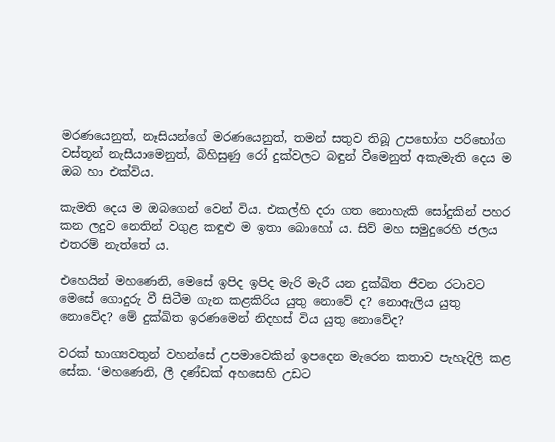මරණයෙනුත්, නෑසියන්ගේ මරණයෙනුත්, තමන් සතුව තිබූ උපභෝග පරිභෝග වස්තූන් නැසීයාමෙනුත්, බිහිසුණු රෝ දුක්වලට බඳුන් වීමෙනුත් අකැමැති දෙය ම ඔබ හා එක්විය.

කැමති දෙය ම ඔබගෙන් වෙන් විය. එකල්හි දරා ගත නොහැකි සෝදුකින් පහර කන ලදුව නෙතින් වගුළ කඳුළු ම ඉතා බොහෝ ය. සිව් මහ සමුදුරෙහි ජලය එතරම් නැත්තේ ය.

එහෙයින් මහණෙනි, මෙසේ ඉපිද ඉපිද මැරි මැරී යන දුක්ඛිත ජීවන රටාවට මෙසේ ගොදුරු වී සිටීම ගැන කළකිරිය යුතු නොවේ ද? නොඇලිය යුතු නොවේද? මේ දුක්ඛිත ඉරණමෙන් නිදහස් විය යුතු නොවේද?

වරක් භාග්‍යවතුන් වහන්සේ උපමාවෙකින් ඉපදෙන මැරෙන කතාව පැහැදිලි කළ සේක. ‘මහණෙනි, ලී දණ්ඩක් අහසෙහි උඩට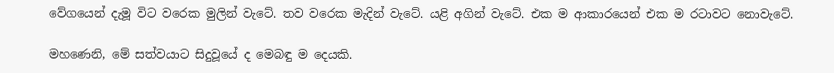වේගයෙන් දැමූ විට වරෙක මුලින් වැටේ. තව වරෙක මැදින් වැටේ. යළි අගින් වැටේ. එක ම ආකාරයෙන් එක ම රටාවට නොවැටේ.

මහණෙනි, මේ සත්වයාට සිදුවූයේ ද මෙබඳු ම දෙයකි.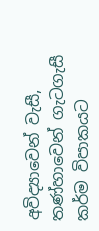අවිද්‍යාවෙන් වැසී, තණ්හාවෙන් ගැටගැසී කර්ම විපාකයට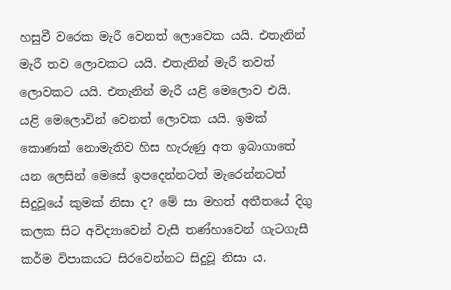හසුවී වරෙක මැරී වෙනත් ලොවෙක යයි. එතැනින් මැරී තව ලොවකට යයි. එතැනින් මැරී තවත් ලොවකට යයි. එතැනින් මැරී යළි මෙලොව එයි. යළි මෙලොවින් වෙනත් ලොවක යයි. ඉමක් කොණක් නොමැතිව හිස හැරුණු අත ඉබාගාතේ යන ලෙසින් මෙසේ ඉපදෙන්නටත් මැරෙන්නටත් සිදුවූයේ කුමක් නිසා ද? මේ සා මහත් අතීතයේ දිගු කලක සිට අවිද්‍යාවෙන් වැසී තණ්හාවෙන් ගැටගැසී කර්ම විපාකයට සිරවෙන්නට සිදුවූ නිසා ය.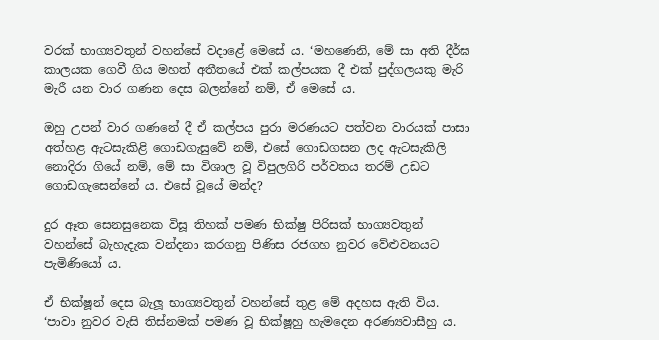වරක් භාග්‍යවතුන් වහන්සේ වදාළේ මෙසේ ය. ‘මහණෙනි, මේ සා අති දීර්ඝ කාලයක ගෙවී ගිය මහත් අතීතයේ එක් කල්පයක දී එක් පුද්ගලයකු මැරි මැරී යන වාර ගණන දෙස බලන්නේ නම්, ඒ මෙසේ ය.

ඔහු උපන් වාර ගණනේ දී ඒ කල්පය පුරා මරණයට පත්වන වාරයක් පාසා අත්හළ ඇටසැකිළි ගොඩගැසුවේ නම්, එසේ ගොඩගසන ලද ඇටසැකිලි නොදිරා ගියේ නම්, මේ සා විශාල වූ විපුලගිරි පර්වතය තරම් උඩට ගොඩගැසෙන්නේ ය. එසේ වූයේ මන්ද?

දුර ඈත සෙනසුනෙක විසූ තිහක් පමණ භික්ෂු පිරිසක් භාග්‍යවතුන් වහන්සේ බැහැදැක වන්දනා කරගනු පිණිස රජගහ නුවර වේළුවනයට පැමිණියෝ ය.

ඒ භික්ෂූන් දෙස බැලූ භාග්‍යවතුන් වහන්සේ තුළ මේ අදහස ඇති විය. ‘පාවා නුවර වැසි තිස්නමක් පමණ වූ භික්ෂූහු හැමදෙන අරණ්‍යවාසීහු ය.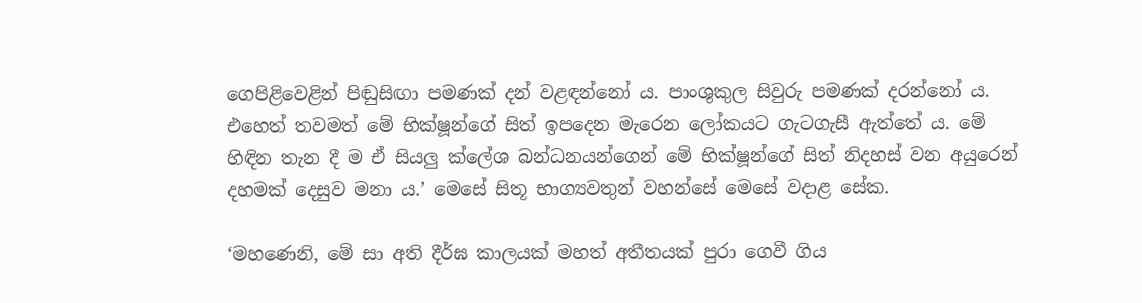ගෙපිළිවෙළින් පිඬුසිඟා පමණක් දන් වළඳන්නෝ ය. පාංශුකුල සිවුරු පමණක් දරන්නෝ ය. එහෙත් තවමත් මේ භික්ෂූන්ගේ සිත් ඉපදෙන මැරෙන ලෝකයට ගැටගැසී ඇත්තේ ය. මේ හිඳින තැන දී ම ඒ සියලු ක්ලේශ බන්ධනයන්ගෙන් මේ භික්ෂූන්ගේ සිත් නිදහස් වන අයුරෙන් දහමක් දෙසුව මනා ය.’ මෙසේ සිතූ භාග්‍යවතුන් වහන්සේ මෙසේ වදාළ සේක.

‘මහණෙනි, මේ සා අති දීර්ඝ කාලයක් මහත් අතීතයක් පුරා ගෙවී ගිය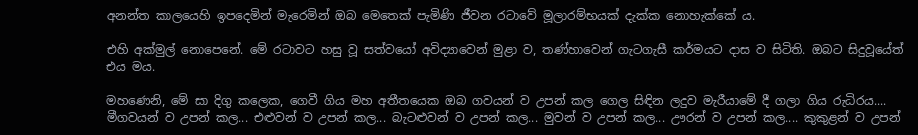අනන්ත කාලයෙහි ඉපදෙමින් මැරෙමින් ඔබ මෙතෙක් පැමිණි ජීවන රටාවේ මූලාරම්භයක් දැක්ක නොහැක්කේ ය.

එහි අක්මුල් නොපෙනේ. මේ රටාවට හසු වූ සත්වයෝ අවිද්‍යාවෙන් මුළා ව, තණ්හාවෙන් ගැටගැසී කර්මයට දාස ව සිටිති. ඔබට සිදුවූයේත් එය මය.

මහණෙනි, මේ සා දිගු කලෙක, ගෙවී ගිය මහ අතීතයෙක ඔබ ගවයන් ව උපන් කල ගෙල සිඳින ලදුව මැරීයාමේ දී ගලා ගිය රුධිරය.... මීගවයන් ව උපන් කල... එළුවන් ව උපන් කල... බැටළුවන් ව උපන් කල... මුවන් ව උපන් කල... ඌරන් ව උපන් කල.... කුකුළන් ව උපන්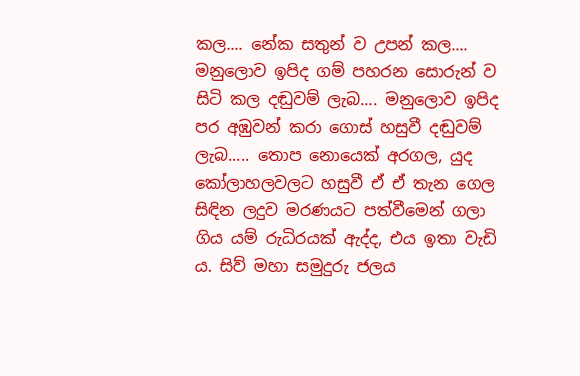කල.... නේක සතුන් ව උපන් කල.... මනුලොව ඉපිද ගම් පහරන සොරුන් ව සිටි කල දඬුවම් ලැබ.... මනුලොව ඉපිද පර අඹුවන් කරා ගොස් හසුවී දඬුවම් ලැබ..... තොප නොයෙක් අරගල, යුද කෝලාහලවලට හසුවී ඒ ඒ තැන ගෙල සිඳින ලදුව මරණයට පත්වීමෙන් ගලා ගිය යම් රුධිරයක් ඇද්ද, එය ඉතා වැඩි ය. සිව් මහා සමුදුරු ජලය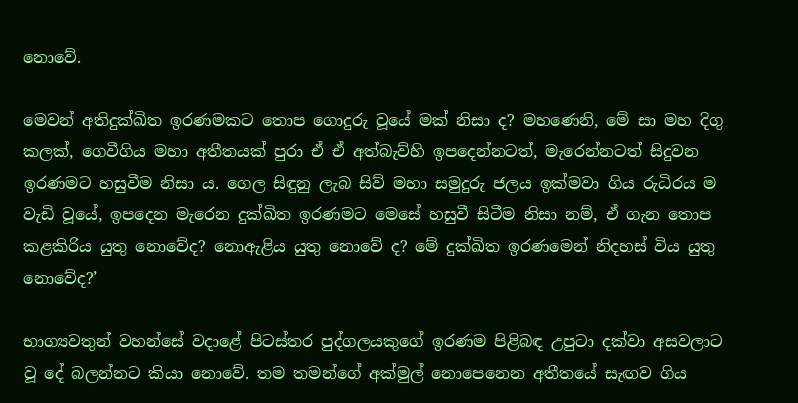නොවේ.

මෙවන් අතිදුක්ඛිත ඉරණමකට තොප ගොදුරු වූයේ මක් නිසා ද? මහණෙනි, මේ සා මහ දිගු කලක්, ගෙවීගිය මහා අතීතයක් පුරා ඒ ඒ අත්බැව්හි ඉපදෙන්නටත්, මැරෙන්නටත් සිදුවන ඉරණමට හසුවීම නිසා ය. ගෙල සිඳුනු ලැබ සිව් මහා සමුදුරු ජලය ඉක්මවා ගිය රුධිරය ම වැඩි වූයේ, ඉපදෙන මැරෙන දුක්ඛිත ඉරණමට මෙසේ හසුවී සිටීම නිසා නම්, ඒ ගැන තොප කළකිරිය යුතු නොවේද? නොඇළිය යුතු නොවේ ද? මේ දුක්ඛිත ඉරණමෙන් නිදහස් විය යුතු නොවේද?’

භාග්‍යවතුන් වහන්සේ වදාළේ පිටස්තර පුද්ගලයකුගේ ඉරණම පිළිබඳ උපුටා දක්වා අසවලාට වූ දේ බලන්නට කියා නොවේ. තම තමන්ගේ අක්මුල් නොපෙනෙන අතීතයේ සැඟව ගිය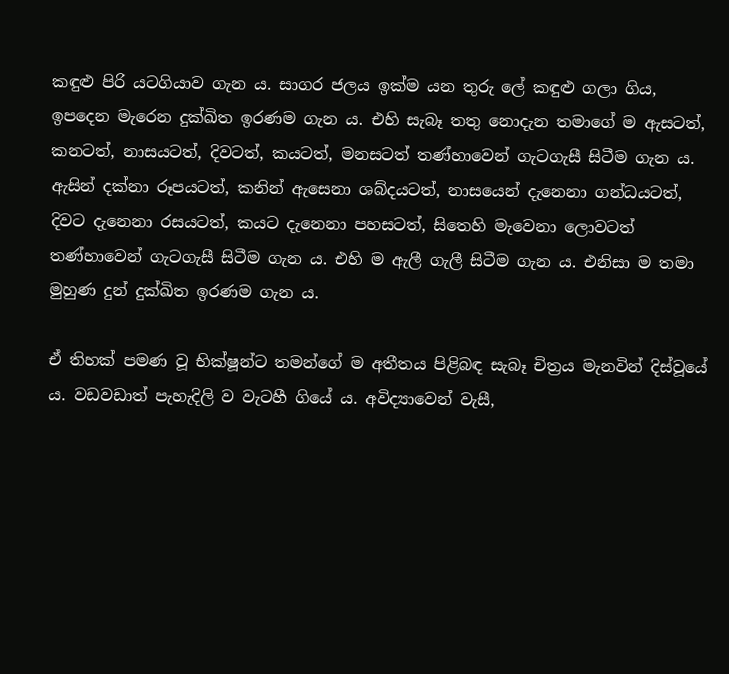කඳුළු පිරි යටගියාව ගැන ය. සාගර ජලය ඉක්ම යන තුරු ලේ කඳුළු ගලා ගිය, ඉපදෙන මැරෙන දුක්ඛිත ඉරණම ගැන ය. එහි සැබෑ තතු නොදැන තමාගේ ම ඇසටත්, කනටත්, නාසයටත්, දිවටත්, කයටත්, මනසටත් තණ්හාවෙන් ගැටගැසී සිටීම ගැන ය. ඇසින් දක්නා රූපයටත්, කනින් ඇසෙනා ශබ්දයටත්, නාසයෙන් දැනෙනා ගන්ධයටත්, දිවට දැනෙනා රසයටත්, කයට දැනෙනා පහසටත්, සිතෙහි මැවෙනා ලොවටත් තණ්හාවෙන් ගැටගැසී සිටීම ගැන ය. එහි ම ඇලී ගැලී සිටීම ගැන ය. එනිසා ම තමා මුහුණ දුන් දුක්ඛිත ඉරණම ගැන ය.

ඒ තිහක් පමණ වූ භික්ෂූන්ට තමන්ගේ ම අතීතය පිළිබඳ සැබෑ චිත්‍රය මැනවින් දිස්වූයේ ය. වඩවඩාත් පැහැදිලි ව වැටහී ගියේ ය. අවිද්‍යාවෙන් වැසී,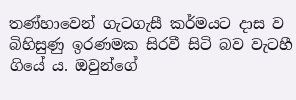තණ්හාවෙන් ගැටගැසී කර්මයට දාස ව බිහිසුණු ඉරණමක සිරවී සිටි බව වැටහී ගියේ ය. ඔවුන්ගේ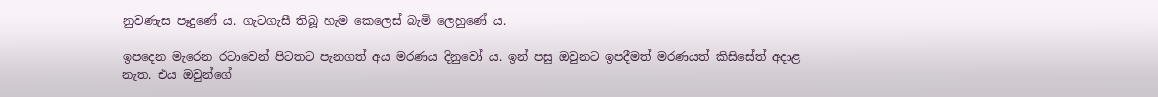නුවණැස පෑදුණේ ය. ගැටගැසී තිබූ හැම කෙලෙස් බැමි ලෙහුණේ ය.

ඉපදෙන මැරෙන රටාවෙන් පිටතට පැනගත් අය මරණය දිනුවෝ ය. ඉන් පසු ඔවුනට ඉපදීමත් මරණයත් කිසිසේත් අදාළ නැත. එය ඔවුන්ගේ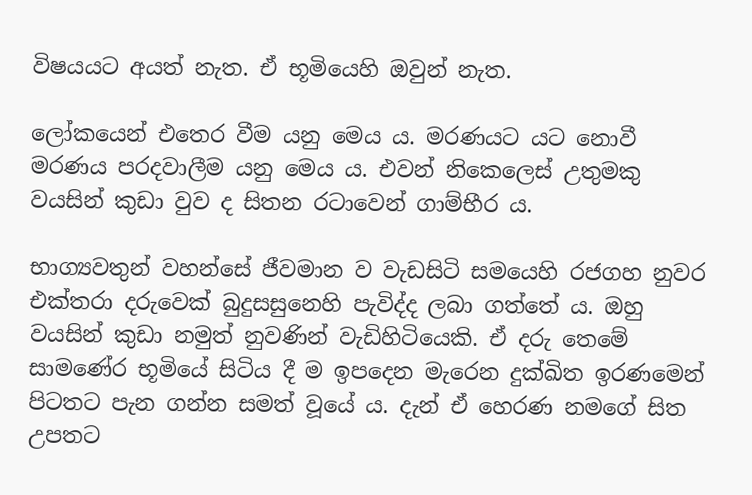විෂයයට අයත් නැත. ඒ භූමියෙහි ඔවුන් නැත.

ලෝකයෙන් එතෙර වීම යනු මෙය ය. මරණයට යට නොවී මරණය පරදවාලීම යනු මෙය ය. එවන් නිකෙලෙස් උතුමකු වයසින් කුඩා වුව ද සිතන රටාවෙන් ගාම්භීර ය.

භාග්‍යවතුන් වහන්සේ ජීවමාන ව වැඩසිටි සමයෙහි රජගහ නුවර එක්තරා දරුවෙක් බුදුසසුනෙහි පැවිද්ද ලබා ගත්තේ ය. ඔහු වයසින් කුඩා නමුත් නුවණින් වැඩිහිටියෙකි. ඒ දරු තෙමේ සාමණේර භූමියේ සිටිය දී ම ඉපදෙන මැරෙන දුක්ඛිත ඉරණමෙන් පිටතට පැන ගන්න සමත් වූයේ ය. දැන් ඒ හෙරණ නමගේ සිත උපතට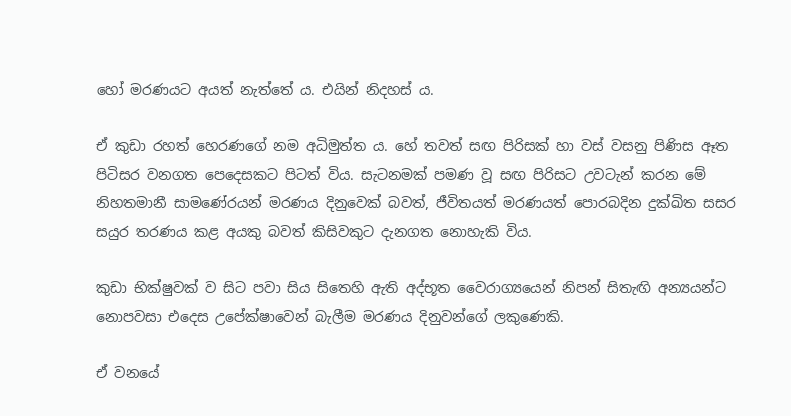හෝ මරණයට අයත් නැත්තේ ය. එයින් නිදහස් ය.

ඒ කුඩා රහත් හෙරණගේ නම අධිමුත්ත ය. හේ තවත් සඟ පිරිසක් හා වස් වසනු පිණිස ඈත පිටිසර වනගත පෙදෙසකට පිටත් විය. සැටනමක් පමණ වූ සඟ පිරිසට උවටැන් කරන මේ නිහතමානී සාමණේරයන් මරණය දිනුවෙක් බවත්, ජීවිතයත් මරණයත් පොරබදින දුක්ඛිත සසර සයුර තරණය කළ අයකු බවත් කිසිවකුට දැනගත නොහැකි විය.

කුඩා භික්ෂුවක් ව සිට පවා සිය සිතෙහි ඇති අද්භූත වෛරාග්‍යයෙන් නිපන් සිතැඟි අන්‍යයන්ට නොපවසා එදෙස උපේක්ෂාවෙන් බැලීම මරණය දිනුවන්ගේ ලකුණෙකි.

ඒ වනයේ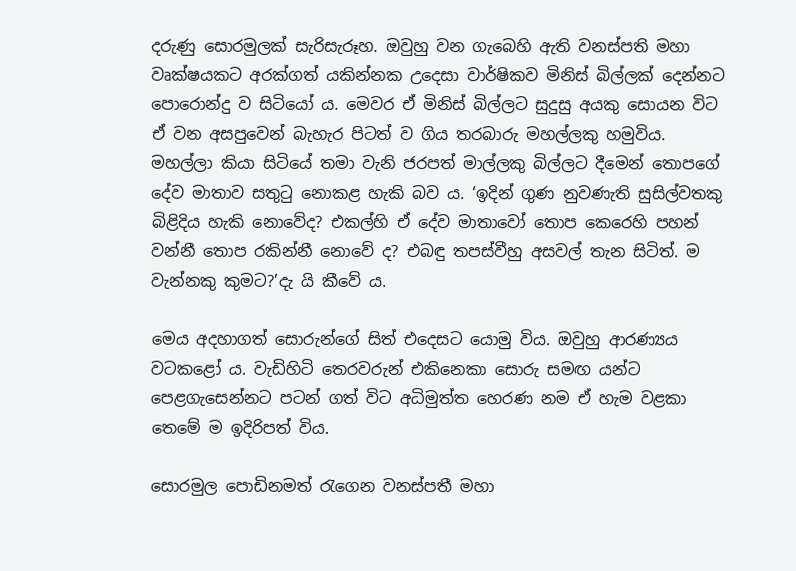දරුණු සොරමුලක් සැරිසැරූහ. ඔවුහු වන ගැබෙහි ඇති වනස්පති මහා වෘක්ෂයකට අරක්ගත් යකින්නක උදෙසා වාර්ෂිකව මිනිස් බිල්ලක් දෙන්නට පොරොන්දු ව සිටියෝ ය. මෙවර ඒ මිනිස් බිල්ලට සුදුසු අයකු සොයන විට ඒ වන අසපුවෙන් බැහැර පිටත් ව ගිය තරබාරු මහල්ලකු හමුවිය. මහල්ලා කියා සිටියේ තමා වැනි ජරපත් මාල්ලකු බිල්ලට දීමෙන් තොපගේ දේව මාතාව සතුටු නොකළ හැකි බව ය. ‘ඉදින් ගුණ නුවණැති සුසිල්වතකු බිළිදිය හැකි නොවේද? එකල්හි ඒ දේව මාතාවෝ තොප කෙරෙහි පහන් වන්නී තොප රකින්නී නොවේ ද? එබඳු තපස්වීහු අසවල් තැන සිටිත්. ම වැන්නකු කුමට?’දැ යි කීවේ ය.

මෙය අදහාගත් සොරුන්ගේ සිත් එදෙසට යොමු විය. ඔවුහු ආරණ්‍යය වටකළෝ ය. වැඩිහිටි තෙරවරුන් එකිනෙකා සොරු සමඟ යන්ට පෙළගැසෙන්නට පටන් ගත් විට අධිමුත්ත හෙරණ නම ඒ හැම වළකා තෙමේ ම ඉදිරිපත් විය.

සොරමුල පොඩිනමත් රැගෙන වනස්පතී මහා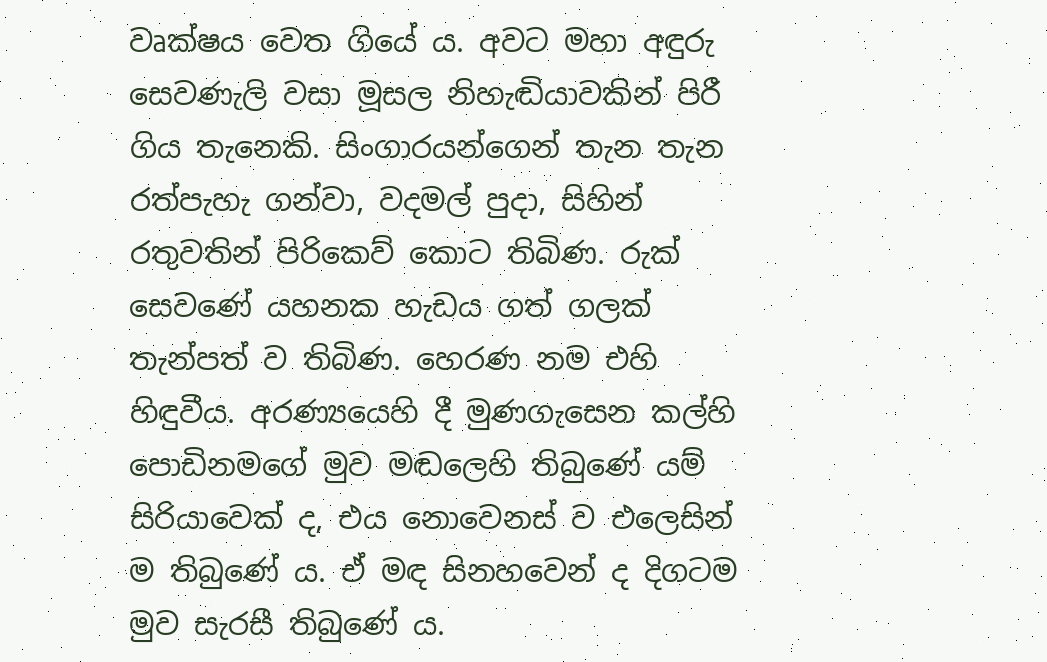වෘක්ෂය වෙත ගියේ ය. අවට මහා අඳුරු සෙවණැලි වසා මූසල නිහැඬියාවකින් පිරී ගිය තැනෙකි. සිංගාරයන්ගෙන් තැන තැන රත්පැහැ ගන්වා, වදමල් පුදා, සිහින් රතුවතින් පිරිකෙව් කොට තිබිණ. රුක් සෙවණේ යහනක හැඩය ගත් ගලක් තැන්පත් ව තිබිණ. හෙරණ නම එහි හිඳුවීය. අරණ්‍යයෙහි දී මුණගැසෙන කල්හි පොඩිනමගේ මුව මඬලෙහි තිබුණේ යම් සිරියාවෙක් ද, එය නොවෙනස් ව එලෙසින් ම තිබුණේ ය. ඒ මඳ සිනහවෙන් ද දිගටම මුව සැරසී තිබුණේ ය.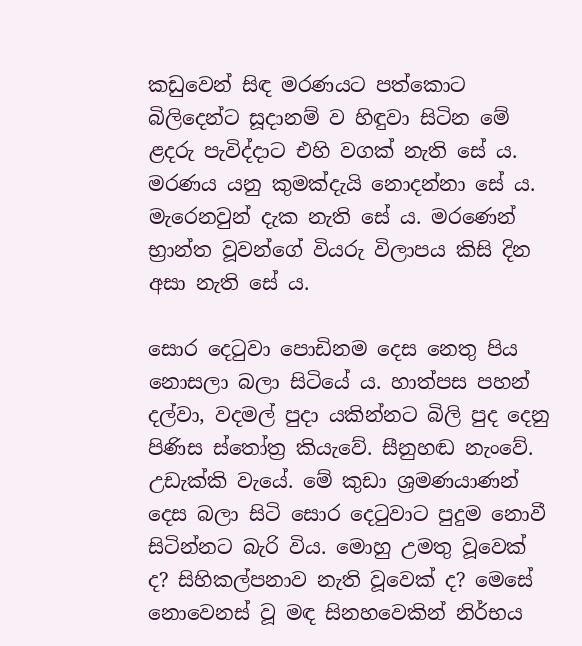කඩුවෙන් සිඳ මරණයට පත්කොට බිලිදෙන්ට සූදානම් ව හිඳුවා සිටින මේ ළදරු පැවිද්දාට එහි වගක් නැති සේ ය. මරණය යනු කුමක්දැයි නොදන්නා සේ ය. මැරෙනවුන් දැක නැති සේ ය. මරණෙන් භ්‍රාන්ත වූවන්ගේ වියරු විලාපය කිසි දින අසා නැති සේ ය.

සොර දෙටුවා පොඩිනම දෙස නෙතු පිය නොසලා බලා සිටියේ ය. හාත්පස පහන් දල්වා, වදමල් පුදා යකින්නට බිලි පුද දෙනු පිණිස ස්තෝත්‍ර කියැවේ. සීනුහඬ නැංවේ. උඩැක්කි වැයේ. මේ කුඩා ශ්‍රමණයාණන් දෙස බලා සිටි සොර දෙටුවාට පුදුම නොවී සිටින්නට බැරි විය. මොහු උමතු වූවෙක් ද? සිහිකල්පනාව නැති වූවෙක් ද? මෙසේ නොවෙනස් වූ මඳ සිනහවෙකින් නිර්භය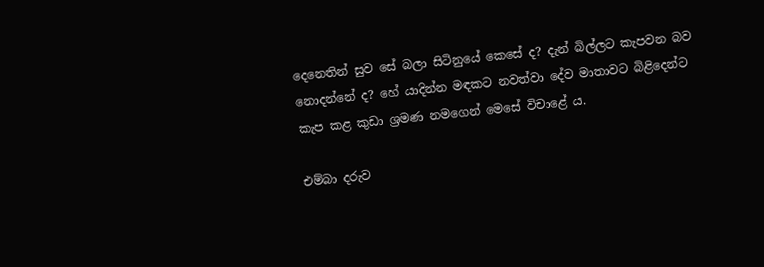දෙනෙතින් සුව සේ බලා සිටිනුයේ කෙසේ ද? දැන් බිල්ලට කැපවන බව නොදන්නේ ද? හේ යාදින්න මඳකට නවත්වා දේව මාතාවට බිළිදෙන්ට කැප කළ කුඩා ශ්‍රමණ නමගෙන් මෙසේ විචාළේ ය.

එම්බා දරුව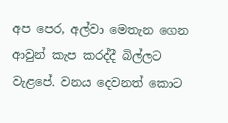අප පෙර, අල්වා මෙතැන ගෙන ආවුන් කැප කරද්දී බිල්ලට වැළපේ. වනය දෙවනත් කොට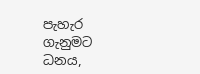පැහැර ගැනුමට ධනය,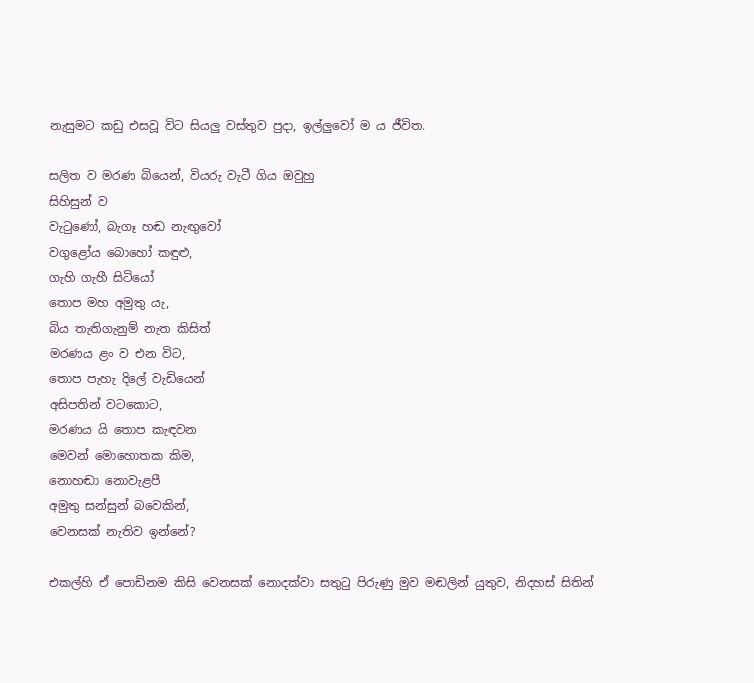නැසුමට කඩු එසවූ විට සියලු වස්තුව පුදා, ඉල්ලුවෝ ම ය ජීවිත.

සලිත ව මරණ බියෙන්, වියරු වැටී ගිය ඔවුහු
සිහිසුන් ව
වැටුණෝ, බැගෑ හඬ නැඟුවෝ
වගුළෝය බොහෝ කඳුළු,
ගැහි ගැහී සිටියෝ
තොප මහ අමුතු යැ,
බිය තැතිගැනුම් නැත කිසිත්
මරණය ළං ව එන විට,
තොප පැහැ දිලේ වැඩියෙන්
අසිපතින් වටකොට,
මරණය යි තොප කැඳවන
මෙවන් මොහොතක කිම,
නොහඬා නොවැළපී
අමුතු සන්සුන් බවෙකින්,
වෙනසක් නැතිව ඉන්නේ?

එකල්හි ඒ පොඩිනම කිසි වෙනසක් නොදක්වා සතුටු පිරුණු මුව මඬලින් යුතුව, නිදහස් සිතින්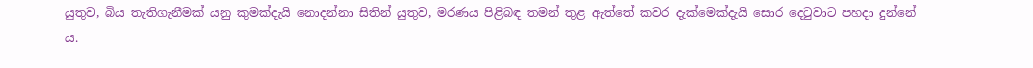යුතුව, බිය තැතිගැනීමක් යනු කුමක්දැයි නොදන්නා සිතින් යුතුව, මරණය පිළිබඳ තමන් තුළ ඇත්තේ කවර දැක්මෙක්දැයි සොර දෙටුවාට පහදා දුන්නේ ය.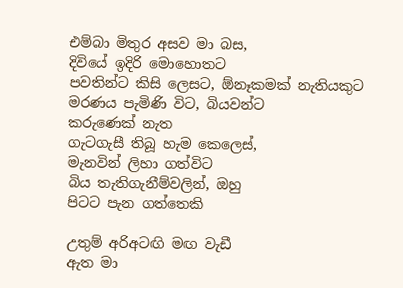එම්බා මිතුර අසව මා බස,
දිවියේ ඉදිරි මොහොතට
පවතින්ට කිසි ලෙසට, ඕනෑකමක් නැතියකුට
මරණය පැමිණි විට, බියවන්ට
කරුණෙක් නැත
ගැටගැසී තිබූ හැම කෙලෙස්,
මැනවින් ලිහා ගත්විට
බිය තැතිගැනීම්වලින්, ඔහු
පිටට පැන ගත්තෙකි

උතුම් අරිඅටඟි මඟ වැඩී
ඇත මා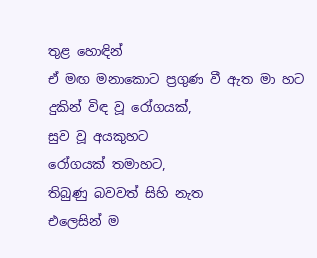තුළ හොඳින්
ඒ මඟ මනාකොට ප්‍රගුණ වී ඇත මා හට
දුකින් විඳ වූ රෝගයක්,
සුව වූ අයකුහට
රෝගයක් තමාහට,
තිබුණු බවවත් සිහි නැත
එලෙසින් ම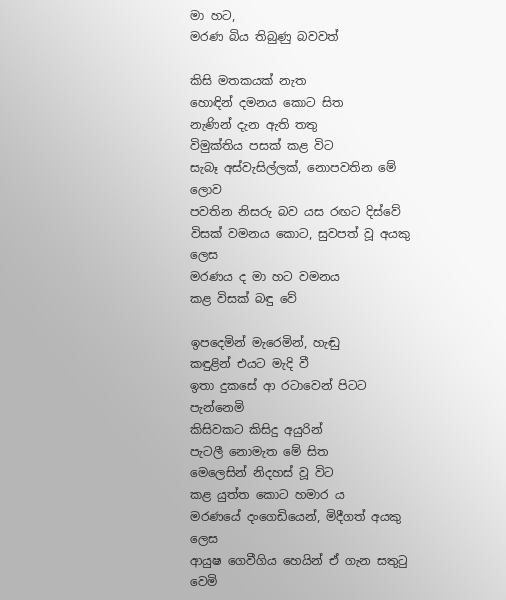මා හට,
මරණ බිය තිබුණු බවවත්

කිසි මතකයක් නැත
හොඳින් දමනය කොට සිත
නැණින් දැන ඇති තතු
විමුක්තිය පසක් කළ විට
සැබෑ අස්වැසිල්ලක්, නොපවතින මේ ලොව
පවතින නිසරු බව යස රඟට දිස්වේ
විසක් වමනය කොට, සුවපත් වූ අයකු ලෙස
මරණය ද මා හට වමනය
කළ විසක් බඳු වේ

ඉපදෙමින් මැරෙමින්, හැඬු
කඳුළින් එයට මැදි වී
ඉතා දුකසේ ආ රටාවෙන් පිටට පැන්නෙමි
කිසිවකට කිසිදු අයුරින්
පැටලී නොමැත මේ සිත
මෙලෙසින් නිදහස් වූ විට
කළ යුත්ත කොට හමාර ය
මරණයේ දංගෙඩියෙන්, මිදීගත් අයකු ලෙස
ආයුෂ ගෙවීගිය හෙයින් ඒ ගැන සතුටු වෙමි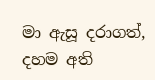මා ඇසූ දරාගත්, දහම අති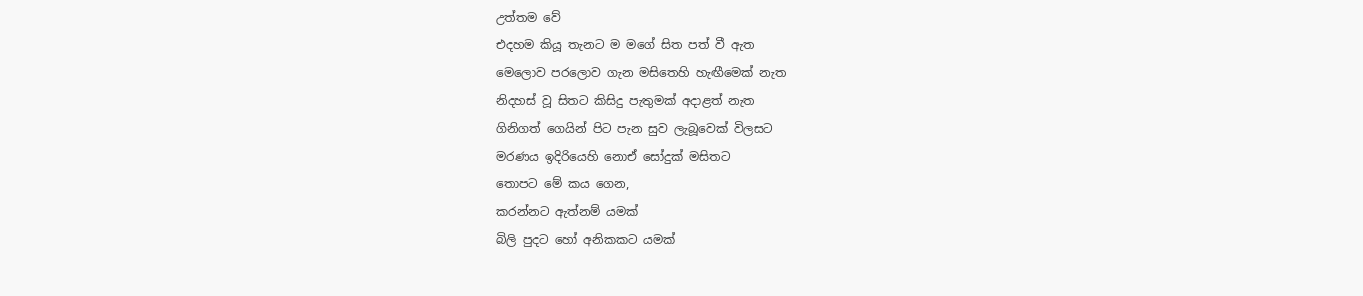උත්තම වේ
එදහම කියූ තැනට ම මගේ සිත පත් වී ඇත
මෙලොව පරලොව ගැන මසිතෙහි හැඟීමෙක් නැත
නිදහස් වූ සිතට කිසිදු පැතුමක් අදාළත් නැත
ගිනිගත් ගෙයින් පිට පැන සුව ලැබූවෙක් විලසට
මරණය ඉදිරියෙහි නොඒ සෝදුක් මසිතට
තොපට මේ කය ගෙන,
කරන්නට ඇත්නම් යමක්
බිලි පුදට හෝ අනිකකට යමක්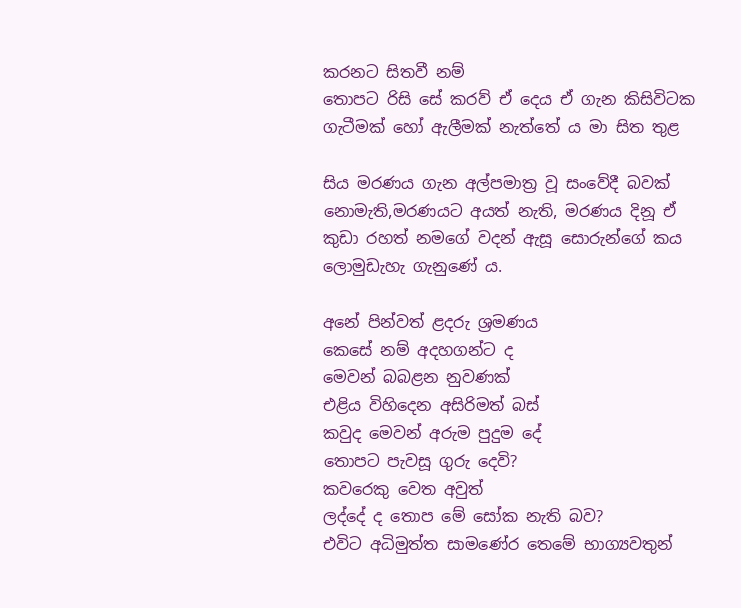කරනට සිතවී නම්
තොපට රිසි සේ කරව් ඒ දෙය ඒ ගැන කිසිවිටක
ගැටීමක් හෝ ඇලීමක් නැත්තේ ය මා සිත තුළ

සිය මරණය ගැන අල්පමාත්‍ර වූ සංවේදී බවක් නොමැති,මරණයට අයත් නැති, මරණය දිනූ ඒ කුඩා රහත් නමගේ වදන් ඇසූ සොරුන්ගේ කය ලොමුඩැහැ ගැනුණේ ය.

අනේ පින්වත් ළදරු ශ්‍රමණය
කෙසේ නම් අදහගන්ට ද
මෙවන් බබළන නුවණක්
එළිය විහිදෙන අසිරිමත් බස්
කවුද මෙවන් අරුම පුදුම දේ
තොපට පැවසූ ගුරු දෙවි?
කවරෙකු වෙත අවුත්
ලද්දේ ද තොප මේ සෝක නැති බව?
එවිට අධිමුත්ත සාමණේර තෙමේ භාග්‍යවතුන්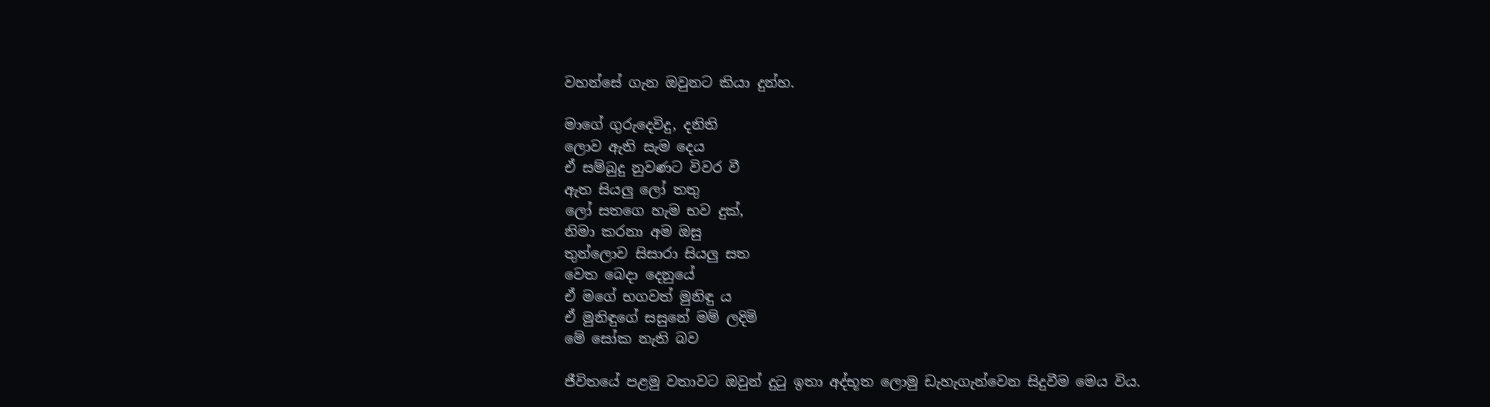වහන්සේ ගැන ඔවුනට කියා දුන්හ.

මාගේ ගුරුදෙවිදු, දනිති
ලොව ඇති සැම දෙය
ඒ සම්බුදු නුවණට විවර වී
ඇත සියලු ලෝ තතු
ලෝ සතගෙ හැම භව දුක්,
නිමා කරනා අම ඔසු
තුන්ලොව සිසාරා සියලු සත
වෙත බෙදා දෙනුයේ
ඒ මගේ භගවත් මුනිඳු ය
ඒ මුනිඳුගේ සසුනේ මම් ලදිමි
මේ සෝක නැති බව

ජීවිතයේ පළමු වතාවට ඔවුන් දුටු ඉතා අද්භූත ලොමු ඩැහැගැන්වෙන සිදුවීම මෙය විය.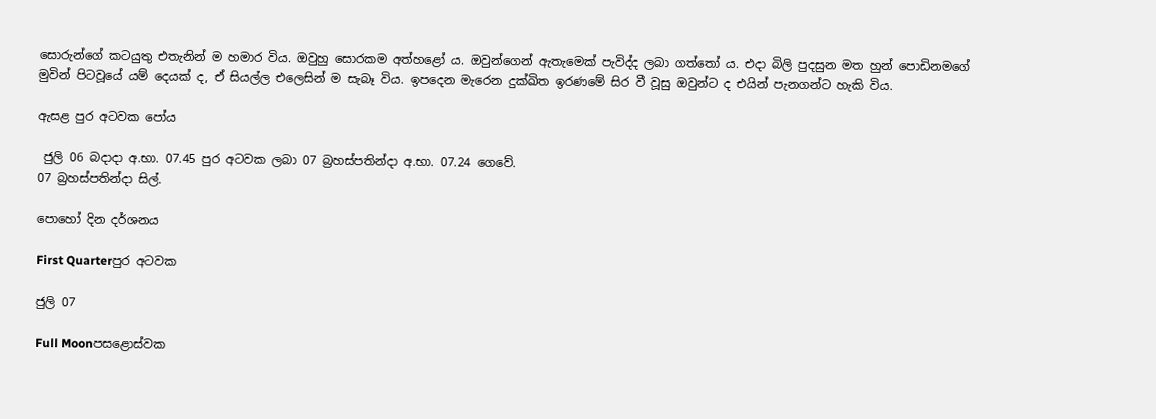සොරුන්ගේ කටයුතු එතැනින් ම හමාර විය. ඔවුහු සොරකම අත්හළෝ ය. ඔවුන්ගෙන් ඇතැමෙක් පැවිද්ද ලබා ගත්තෝ ය. එදා බිලි පුදසුන මත හුන් පොඩිනමගේ මුවින් පිටවූයේ යම් දෙයක් ද, ඒ සියල්ල එලෙසින් ම සැබෑ විය. ඉපදෙන මැරෙන දුක්ඛිත ඉරණමේ සිර වී වූසු ඔවුන්ට ද එයින් පැනගන්ට හැකි විය.

ඇසළ පුර අටවක පෝය

 ජුලි 06 බදාදා අ.භා. 07.45 පුර අටවක ලබා 07 බ්‍රහස්පතින්දා අ.භා. 07.24 ගෙවේ.
07 බ්‍රහස්පතින්දා සිල්.

පොහෝ දින දර්ශනය

First Quarterපුර අටවක

ජුලි 07

Full Moonපසළොස්වක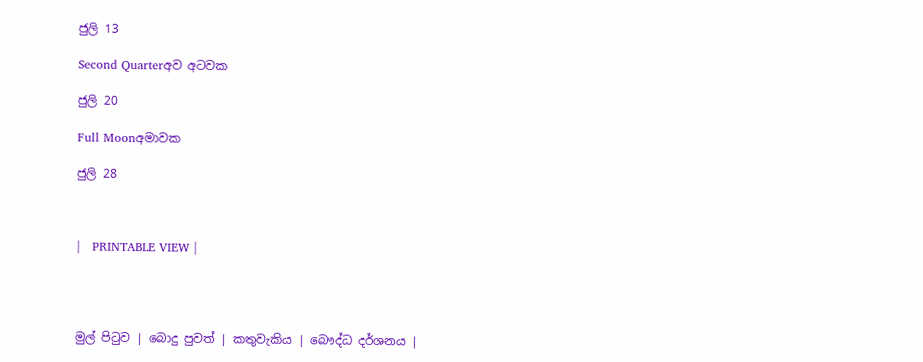ජුලි 13

Second Quarterඅව අටවක

ජුලි 20

Full Moonඅමාවක

ජුලි 28



|   PRINTABLE VIEW |




මුල් පිටුව | බොදු පුවත් | කතුවැකිය | බෞද්ධ දර්ශනය |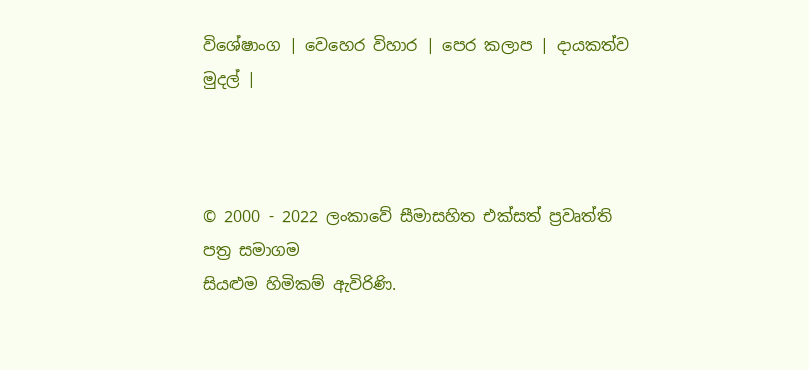විශේෂාංග | වෙහෙර විහාර | පෙර කලාප | දායකත්ව මුදල් |



© 2000 - 2022 ලංකාවේ සීමාසහිත එක්සත් ප්‍රවෘත්ති පත්‍ර සමාගම
සියළුම හිමිකම් ඇවිරිණි.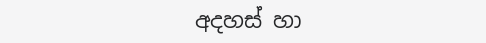අදහස් හා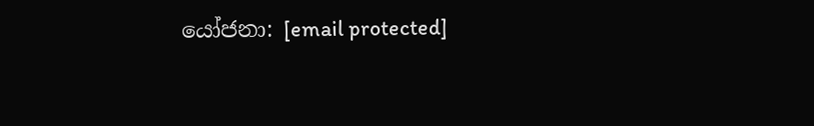යෝජනා: [email protected]